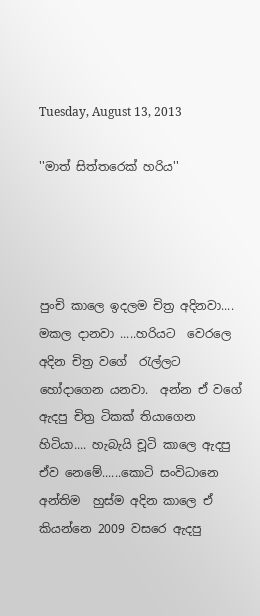Tuesday, August 13, 2013

''මාත් සිත්තරෙක් හරිය''




පුංචි කාලෙ ඉදලම චිත්‍ර අදිනවා.... මකල දානවා .....හරියට  වෙරලෙ අදින චිත්‍ර වගේ  රැල්ලට හෝදාගෙන යනවා.  අන්න ඒ වගේ ඇදපු චිත්‍ර ටිකක් තියාගෙන හිටියා.... හැබැයි චූටි කාලෙ ඇදපු ඒව නෙමේ......කොටි සංවිධානෙ අන්තිම  හුස්ම අදින කාලෙ ඒ කියන්නෙ 2009 වසරෙ ඇදපු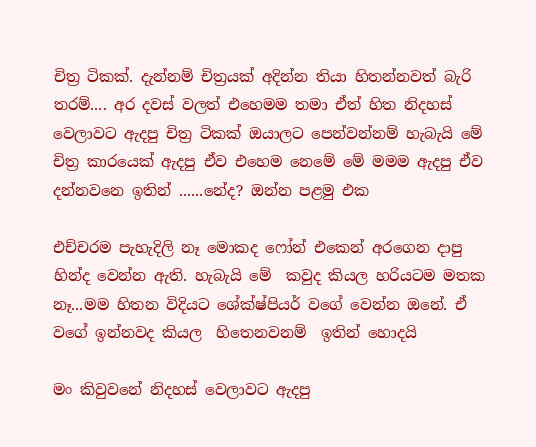චිත්‍ර ටිකක්. දැන්නම් චිත්‍රයක් අදින්න තියා හිතන්නවත් බැරි තරම්.... අර දවස් වලත් එහෙමම තමා ඒත් හිත නිදහස් වෙලාවට ඇදපු චිත්‍ර ටිකක් ඔයාලට පෙන්වන්නම් හැබැයි මේ චිත්‍ර කාරයෙක් ඇදපු ඒව එහෙම නෙමේ මේ මමම ඇදපු ඒව දන්නවනෙ ඉතින් ......නේද? ඔන්න පළමු එක

එච්චරම පැහැදිලි නෑ මොකද ෆෝන් එකෙන් අරගෙන දාපු හින්ද වෙන්න ඇති. හැබැයි මේ  කවුද කියල හරියටම මතක නෑ...මම හිතන විදියට ශේක්ෂ්පියර් වගේ වෙන්න ඔනේ. ඒ වගේ ඉන්නවද කියල  හිතෙනවනම්  ඉතින් හොදයි

මං කිවුවනේ නිදහස් වෙලාවට ඇදපු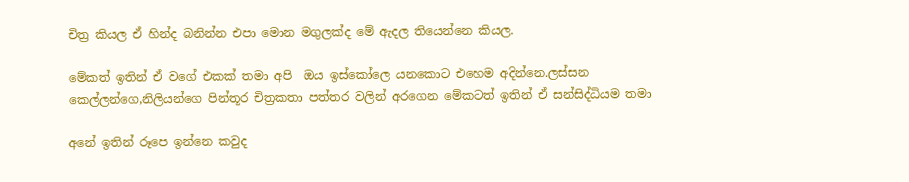චිත්‍ර කියල ඒ හින්ද බනින්න එපා මොන මගුලක්ද මේ ඇදල තියෙන්නෙ කියල.

මේකත් ඉතින් ඒ වගේ එකක් තමා අපි  ඔය ඉස්කෝලෙ යනකොට එහෙම අදින්නෙ.ලස්සන කෙල්ලන්ගෙ,නිලියන්ගෙ පින්තූර චිත්‍රකතා පත්තර වලින් අරගෙන මේකටත් ඉතින් ඒ සන්සිද්ධියම තමා

අනේ ඉතින් රූපෙ ඉන්නෙ කවුද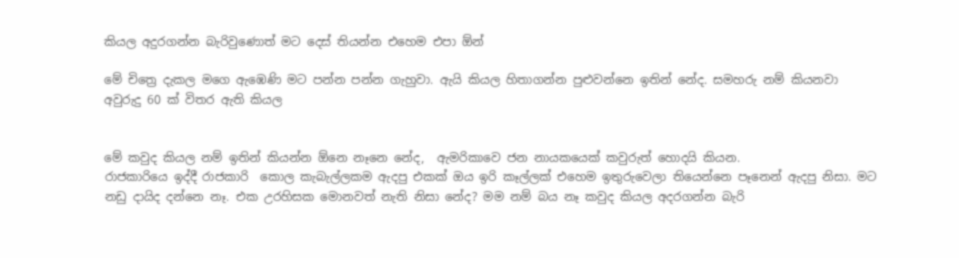කියල අදුරගන්න බැරිවුණොත් මට දෙස් තියන්න එහෙම එපා ඕන්

මේ චිත්‍රෙ දැකල මගෙ ඇඹෙණි මට පන්න පන්න ගැහුවා. ඇයි කියල හිතාගන්න පුළුවන්නෙ ඉතින් නේද. සමහරු නම් කියනවා අවුරුදු 60 ක් විතර ඇති කියල


මේ කවුද කියල නම් ඉතින් කියන්න ඕනෙ නෑනෙ නේද,  ඇමරිකාවෙ ජන නායකයෙක් කවුරුත් හොදයි කියන.
රාජකාරියෙ ඉද්දී රාජකාරි  කොල කැබැල්ලකම ඇදපු එකක් ඔය ඉරි කෑල්ලක් එහෙම ඉතුරුවෙලා තියෙන්නෙ පෑනෙන් ඇදපු නිසා. මට නඩු දායිද දන්නෙ නෑ. එක උරහිසක මොනවත් නැති නිසා නේද? මම නම් බය නෑ කවුද කියල අදරගන්න බැරි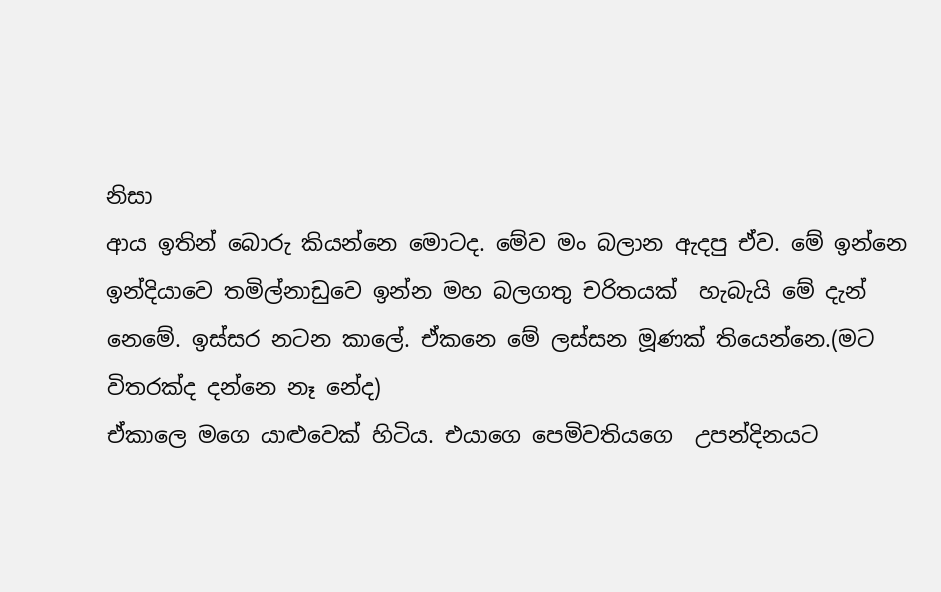නිසා
ආය ඉතින් බොරු කියන්නෙ මොටද. මේව මං බලාන ඇදපු ඒව. මේ ඉන්නෙ ඉන්දියාවෙ තමිල්නාඩුවෙ ඉන්න මහ බලගතු චරිතයක්  හැබැයි මේ දැන් නෙමේ. ඉස්සර නටන කාලේ. ඒකනෙ මේ ලස්සන මූණක් තියෙන්නෙ.(මට විතරක්ද දන්නෙ නෑ නේද)
ඒකාලෙ මගෙ යාළුවෙක් හිටිය. එයාගෙ පෙමිවතියගෙ  උපන්දිනයට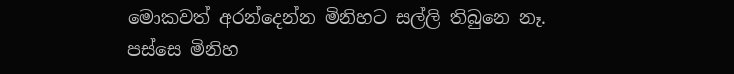මොකවත් අරන්දෙන්න මිනිහට සල්ලි තිබුනෙ නෑ. පස්සෙ මිනිහ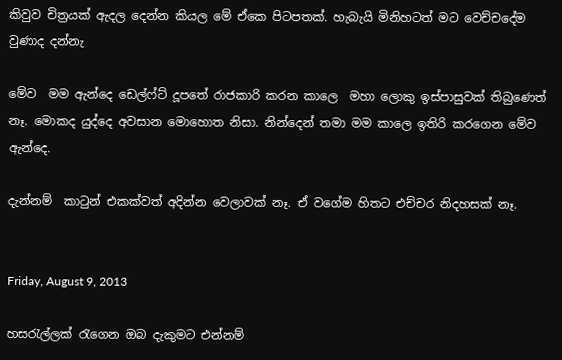කිවුව චිත්‍රයක් ඇදල දෙන්න කියල මේ ඒකෙ පිටපතක්. හැබැයි මිනිහටත් මට වෙච්චදේම වුණාද දන්නැ

මේව  මම ඇන්දෙ ඩෙල්ෆ්ට් දූපතේ රාජකාරි කරන කාලෙ  මහා ලොකු ඉස්පාසුවක් තිබුණෙත් නෑ. මොකද යුද්දෙ අවසාන මොහොත නිසා. නින්දෙන් තමා මම කාලෙ ඉතිරි කරගෙන මේව ඇන්දෙ.

දැන්නම්  කාටුන් එකක්වත් අදින්න වෙලාවක් නෑ. ඒ වගේම හිතට එච්චර නිදහසක් නෑ.


Friday, August 9, 2013

හසරැල්ලක් රැගෙන ඔබ දැකුමට එන්නම්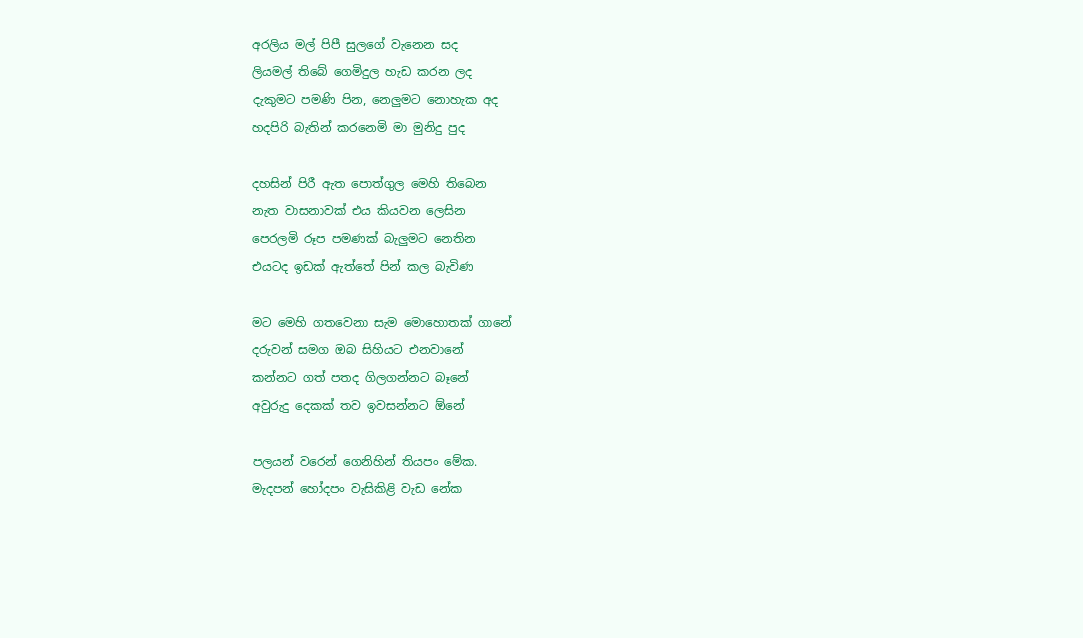අරලිය මල් පිපී සුලගේ වැනෙන සද
ලියමල් තිබේ ගෙමිදුල හැඩ කරන ලද
දැකුමට පමණි පින, නෙලුමට නොහැක අද
හදපිරි බැතින් කරනෙමි මා මුනිදු පුද

දහසින් පිරී ඇත පොත්ගුල මෙහි තිබෙන
නැත වාසනාවක් එය කියවන ලෙසින
පෙරලමි රූප පමණක් බැලුමට නෙතින
එයටද ඉඩක් ඇත්තේ පින් කල බැවිණ

මට මෙහි ගතවෙනා සැම මොහොතක් ගානේ
දරුවන් සමග ඔබ සිහියට එනවානේ
කන්නට ගත් පතද ගිලගන්නට බෑනේ
අවුරුදු දෙකක් තව ඉවසන්නට ඕනේ

පලයන් වරෙන් ගෙනිහින් තියපං මේක.
මැදපන් හෝදපං වැසිකිළි වැඩ නේක‍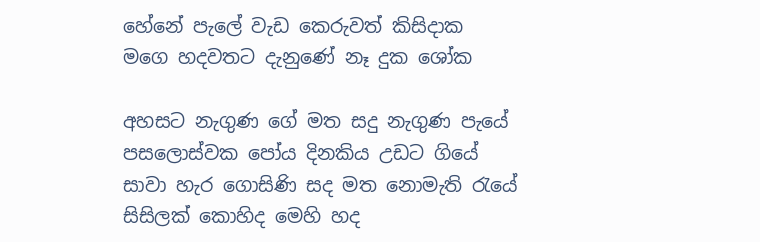හේනේ පැලේ වැඩ කෙරුවත් කිසිදාක
මගෙ හදවතට දැනුණේ නෑ දුක ශෝක

අහසට නැගුණ ගේ මත සදු නැගුණ පැයේ
පසලොස්වක පෝය දිනකිය උඩට ගියේ
සාවා හැර ගොසිණි සද මත නොමැති රැයේ
සිසිලක් කොහිද මෙහි හද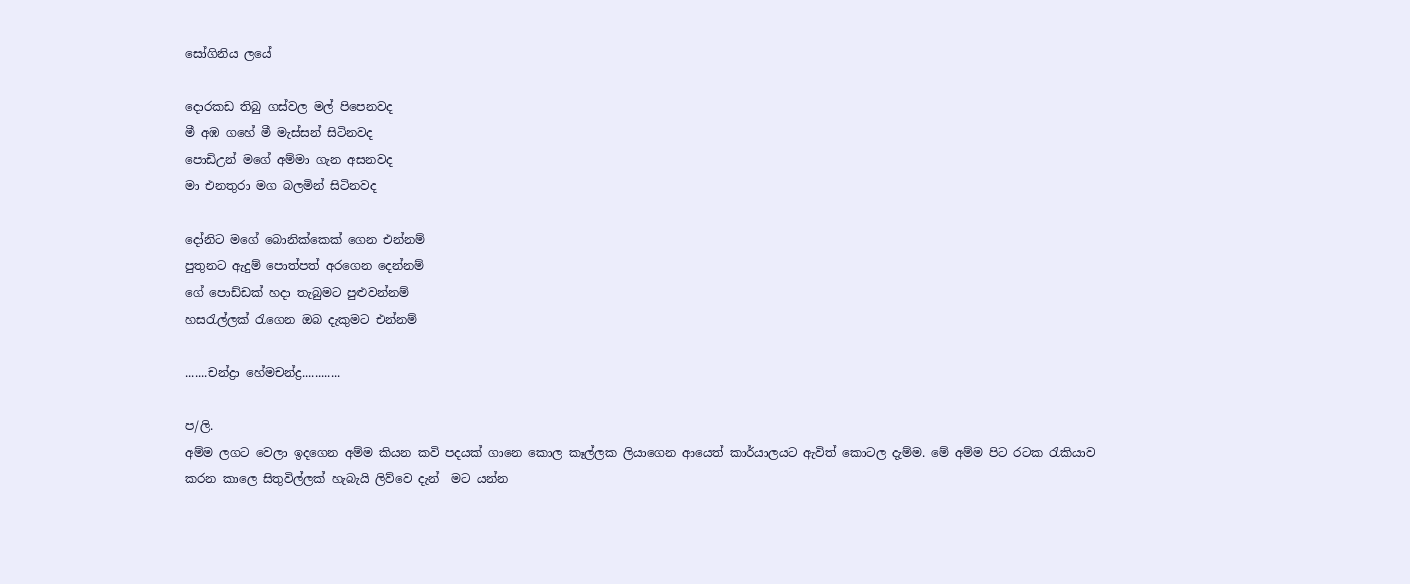සෝගිනිය ලයේ

දොරකඩ තිබු ගස්වල මල් පිපෙනවද
මී අඹ ගහේ මී මැස්සන් සිටිනවද
පොඩිඋන් මගේ අම්මා ගැන අසනවද
මා එනතුරා මග බලමින් සිටිනවද

දෝනිට මගේ බොනික්කෙක් ගෙන එන්නම්
පුතුනට ඇදුම් පොත්පත් අරගෙන දෙන්නම්
ගේ පොඩ්ඩක් හදා තැබුමට පුළුවන්නම්
හසරැල්ලක් රැගෙන ඔබ දැකුමට එන්නම්

.......චන්ද්‍රා හේමචන්ද්‍ර............

ප/ලි.
අම්ම ලගට වෙලා ඉදගෙන අම්ම කියන කවි පදයක් ගානෙ කොල කෑල්ලක ලියාගෙන ආයෙත් කාර්යාලයට ඇවිත් කොටල දැම්ම. මේ අම්ම පිට රටක රැකියාව කරන කාලෙ සිතුවිල්ලක් හැබැයි ලිව්වෙ දැන්  මට යන්න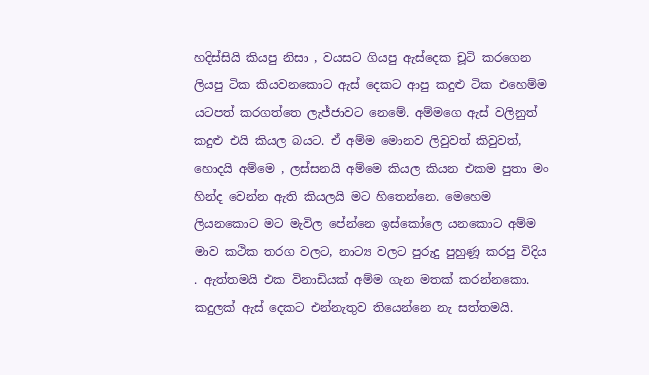හදිස්සියි කියපු නිසා , වයසට ගියපු ඇස්දෙක චූටි කරගෙන ලියපු ටික කියවනකොට ඇස් දෙකට ආපු කදුළු ටික එහෙම්ම යටපත් කරගත්තෙ ලැජ්ජාවට නෙමේ. අම්මගෙ ඇස් වලිනුත් කදුළු එයි කියල බයට. ඒ අම්ම මොනව ලිවුවත් කිවුවත්, හොදයි අම්මෙ , ලස්සනයි අම්මෙ කියල කියන එකම පුතා මං  හින්ද වෙන්න ඇති කියලයි මට හිතෙන්නෙ. මෙහෙම ලියනකොට මට මැවිල පේන්නෙ ඉස්කෝලෙ යනකොට අම්ම මාව කථික තරග වලට, නාට්‍ය වලට පුරුදු පුහුණූ කරපු විදිය . ඇත්තමයි එක විනාඩියක් අම්ම ගැන මතක් කරන්නකො. කදුලක් ඇස් දෙකට එන්නැතුව තියෙන්නෙ නැ සත්තමයි.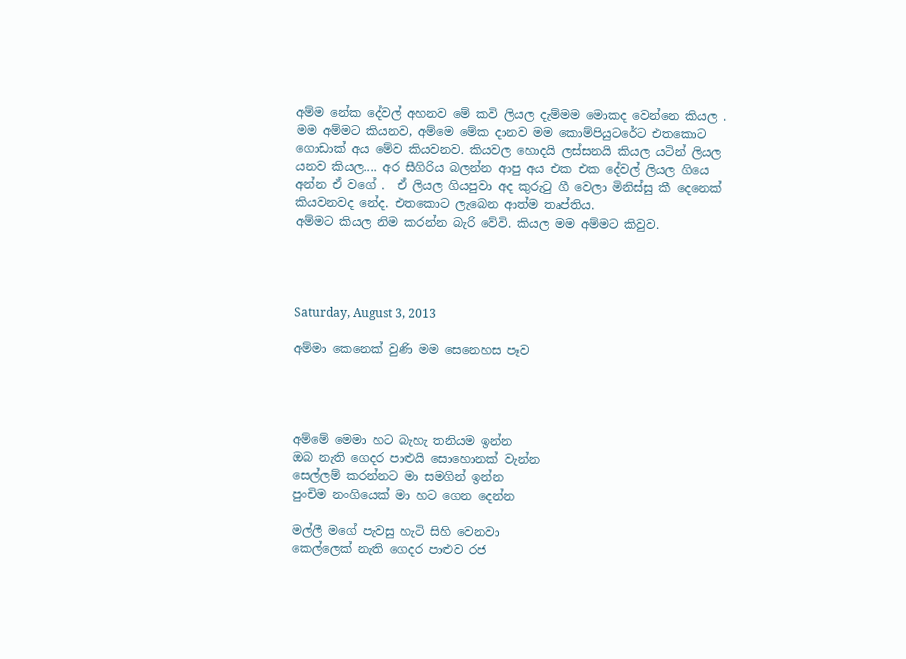අම්ම නේක දේවල් අහනව මේ කවි ලියල දැම්මම මොකද වෙන්නෙ කියල . මම අම්මට කියනව, අම්මෙ මේක දානව මම කොම්පියුටරේට එතකොට ගොඩාක් අය මේව කියවනව. කියවල හොදයි ලස්සනයි කියල යටින් ලියල යනව කියල.... අර සීගිරිය බලන්න ආපු අය එක එක දේවල් ලියල ගියෙ අන්න ඒ වගේ .  ඒ ලියල ගියපුවා අද කුරුටු ගී වෙලා මිනිස්සු කී දෙනෙක් කියවනවද නේද. එතකොට ලැබෙන ආත්ම තෘප්තිය.
අම්මට කියල නිම කරන්න බැරි වේවි. කියල මම අම්මට කිවුව.




Saturday, August 3, 2013

අම්මා කෙනෙක් වුණි මම සෙනෙහස පෑව




අම්මේ මෙමා හට බැහැ තනියම ඉන්න
ඔබ නැති ගෙදර පාළුයි සොහොනක් වැන්න
සෙල්ලම් කරන්නට මා සමගින් ඉන්න
පුංචිම නංගියෙක් මා හට ගෙන දෙන්න

මල්ලී මගේ පැවසු හැටි සිහි වෙනවා
කෙල්ලෙක් නැති ගෙදර පාළුව රජ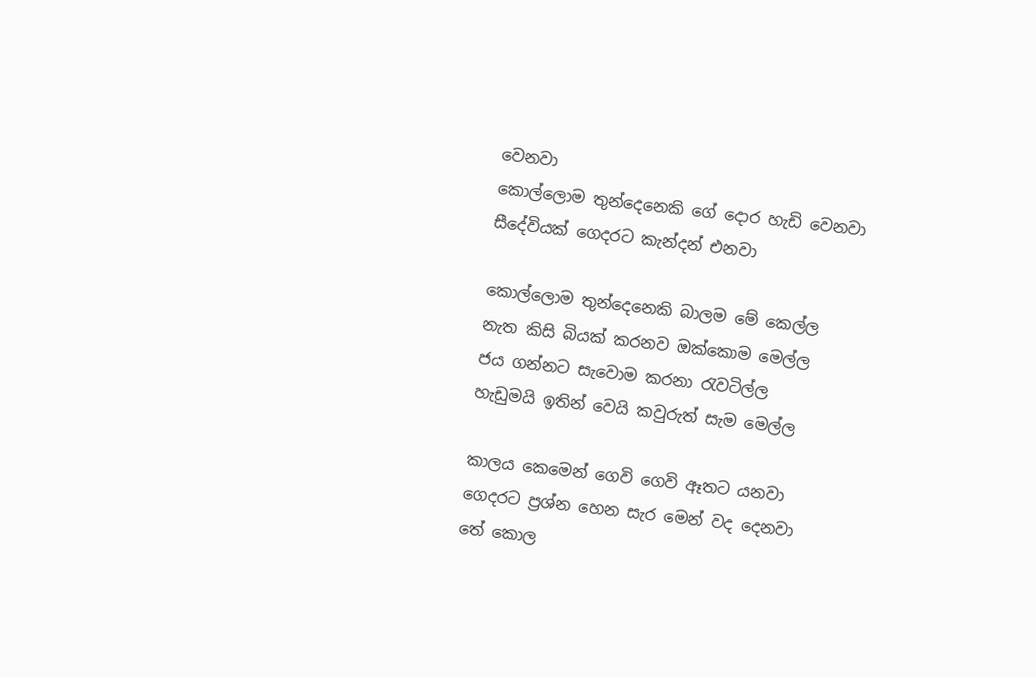වෙනවා
කොල්ලොම තුන්දෙනෙකි ගේ දොර හැඩි වෙනවා
සීදේවියක් ගෙදරට කැන්දන් එනවා

කොල්ලොම තුන්දෙනෙකි බාලම මේ කෙල්ල
නැත කිසි බියක් කරනව ඔක්කොම මෙල්ල
ජය ගන්නට සැවොම කරනා රැවටිල්ල
හැඩුමයි ඉතින් වෙයි කවුරුත් සැම මෙල්ල

කාලය කෙමෙන් ගෙවි ගෙවි ඈතට යනවා
ගෙදරට ප්‍රශ්න හෙන සැර මෙන් වද දෙනවා
තේ කොල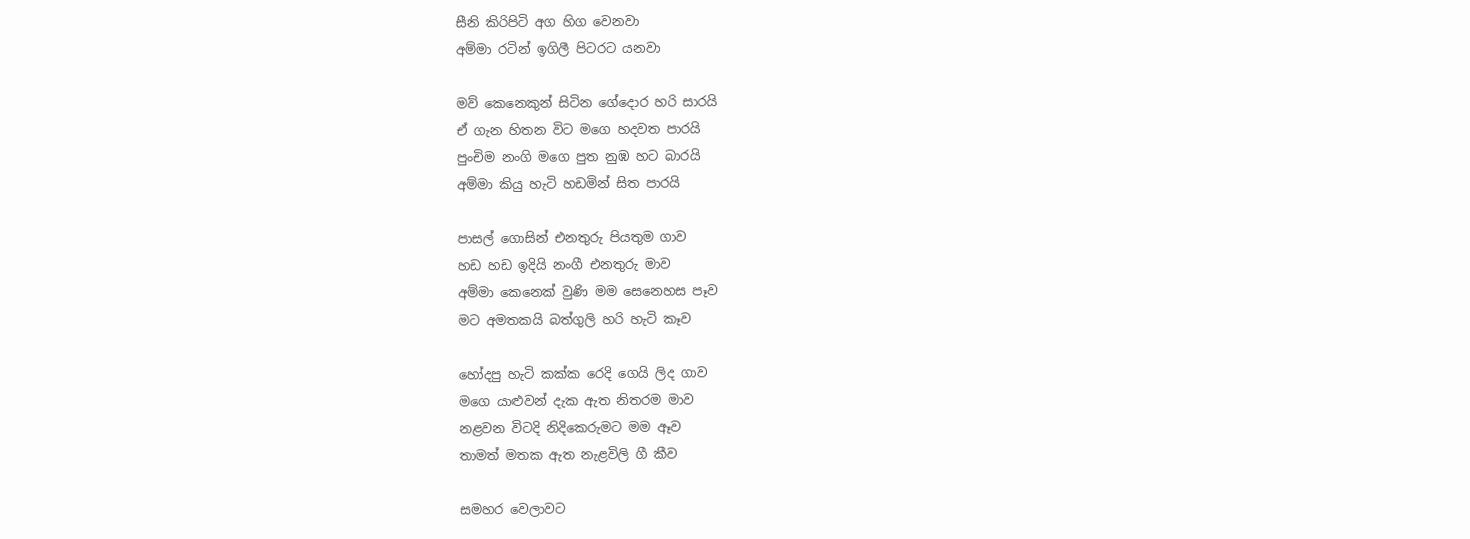සීනි කිරිපිටි අග හිග වෙනවා
අම්මා රටින් ඉගිලී පිටරට යනවා

මව් කෙනෙකුන් සිටින ගේදොර හරි සාරයි
ඒ ගැන හිතන විට මගෙ හදවත පාරයි
පුංචිම නංගි මගෙ පුත නුඹ හට බාරයි
අම්මා කියු හැටි හඩමින් සිත පාරයි

පාසල් ගොසින් එනතුරු පියතුම ගාව
හඩ හඩ ඉදියි නංගී එනතුරු මාව
අම්මා කෙනෙක් වුණි මම සෙනෙහස පෑව
මට අමතකයි බත්ගුලි හරි හැටි කෑව

හෝදපු හැටි කක්ක රෙදි ගෙයි ලිද ගාව
මගෙ යාළුවන් දැක ඇත නිතරම මාව
නළවන විටදි නිදිකෙරුමට මම ඈව
තාමත් මතක ඇත නැළවිලි ගී කීව

සමහර වෙලාවට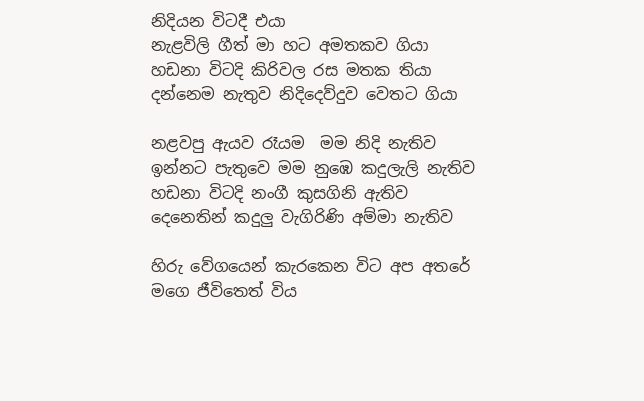නිදියන විටදී එයා
නැළවිලි ගීත් මා හට අමතකව ගියා
හඩනා විටදි කිරිවල රස මතක තියා
දන්නෙම නැතුව නිදිදෙව්දුව වෙතට ගියා

නළවපු ඇයව රෑයම  මම නිදි නැතිව
ඉන්නට පැතුවෙ මම නුඹෙ කදුලැලි නැතිව
හඩනා විටදි නංගී කුසගිනි ඇතිව
දෙනෙතින් කදුලු වැගිරිණි අම්මා නැතිව

හිරු වේගයෙන් කැරකෙන විට අප අතරේ
මගෙ ජීවිතෙත් විය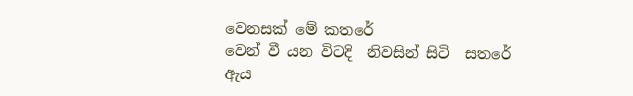වෙනසක් මේ කතරේ
වෙන් වී යන විටදි  නිවසින් සිටි  සතරේ
ඇය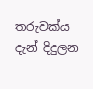තරුවක්ය දැන් දිදුලන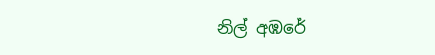නිල් අඹරේ